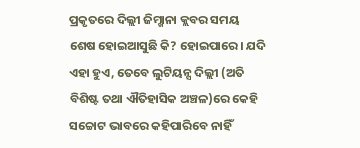ପ୍ରକୃତରେ ଦିଲ୍ଲୀ ଜିମ୍ଖାନା କ୍ଲବର ସମୟ ଶେଷ ହୋଇଆସୁଛି କି? ହୋଇପାରେ। ଯଦି ଏହା ହୁଏ, ତେବେ ଲୁଟିୟନ୍ସ ଦିଲ୍ଲୀ (ଅତି ବିଶିଷ୍ଟ ତଥା ଐତିହାସିକ ଅଞ୍ଚଳ)ରେ କେହି ସଚ୍ଚୋଟ ଭାବରେ କହିପାରିବେ ନାହିଁ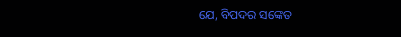ଯେ, ବିପଦର ସଙ୍କେତ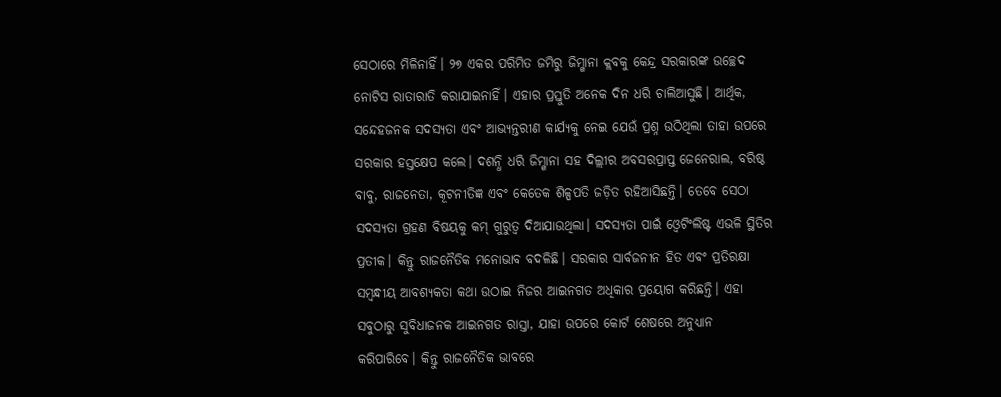ସେଠାରେ ମିଳିନାହିଁ। ୨୭ ଏକର ପରିମିତ ଜମିରୁ ଜିମ୍ଖାନା କ୍ଲବକୁ କେନ୍ଦ୍ର ସରକାରଙ୍କ ଉଚ୍ଛେଦ ନୋଟିସ ରାତାରାତି କରାଯାଇନାହିଁ। ଏହାର ପ୍ରସ୍ତୁତି ଅନେକ ଦିନ ଧରି ଚାଲିଆସୁଛି। ଆର୍ଥିକ, ସନ୍ଦେହଜନକ ସଦସ୍ୟତା ଏବଂ ଆଭ୍ୟନ୍ତରୀଣ କାର୍ଯ୍ୟକୁ ନେଇ ଯେଉଁ ପ୍ରଶ୍ନ ଉଠିଥିଲା ତାହା ଉପରେ ସରକାର ହସ୍ତକ୍ଷେପ କଲେ। ଦଶନ୍ଧି ଧରି ଜିମ୍ଖାନା ସହ ଦିଲ୍ଲୀର ଅବସରପ୍ରାପ୍ତ ଜେନେରାଲ, ବରିଷ୍ଠ ବାବୁ, ରାଜନେତା, କୂଟନୀତିଜ୍ଞ ଏବଂ କେତେକ ଶିଳ୍ପପତି ଜଡ଼ିତ ରହିଆସିଛନ୍ତି। ତେବେ ସେଠା ସଦସ୍ୟତା ଗ୍ରହଣ ବିଷୟକୁ କମ୍ ଗୁରୁତ୍ୱ ଦିଆଯାଉଥିଲା। ସଦସ୍ୟତା ପାଇଁ ଓ୍ବେଟିଂଲିଷ୍ଟ ଏଭଳି ସ୍ଥିତିର ପ୍ରତୀକ। କିନ୍ତୁ ରାଜନୈତିକ ମନୋଭାବ ବଦଳିଛି। ସରକାର ସାର୍ବଜନୀନ ହିତ ଏବଂ ପ୍ରତିରକ୍ଷା ସମ୍ବନ୍ଧୀୟ ଆବଶ୍ୟକତା କଥା ଉଠାଇ ନିଜର ଆଇନଗତ ଅଧିକାର ପ୍ରୟୋଗ କରିଛନ୍ତି। ଏହା ସବୁଠାରୁ ସୁବିଧାଜନକ ଆଇନଗତ ରାସ୍ତା, ଯାହା ଉପରେ କୋର୍ଟ ଶେଷରେ ଅନୁଧ୍ୟାନ କରିପାରିବେ। କିନ୍ତୁ ରାଜନୈତିକ ଭାବରେ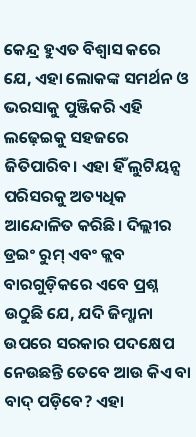କେନ୍ଦ୍ର ହୁଏତ ବିଶ୍ୱାସ କରେ ଯେ, ଏହା ଲୋକଙ୍କ ସମର୍ଥନ ଓ ଭରସାକୁ ପୁଞ୍ଜିକରି ଏହି ଲଢ଼େଇକୁ ସହଜରେ ଜିତିପାରିବ। ଏହା ହିଁ ଲୁଟିୟନ୍ସ ପରିସରକୁ ଅତ୍ୟଧିକ ଆନ୍ଦୋଳିତ କରିଛି। ଦିଲ୍ଲୀର ଡ୍ରଇଂ ରୁମ୍ ଏବଂ କ୍ଲବ ବାରଗୁଡ଼ିକରେ ଏବେ ପ୍ରଶ୍ନ ଉଠୁଛି ଯେ, ଯଦି ଜିମ୍ଖାନା ଉପରେ ସରକାର ପଦକ୍ଷେପ ନେଉଛନ୍ତି ତେବେ ଆଉ କିଏ ବା ବାଦ୍ ପଡ଼ିବେ? ଏହା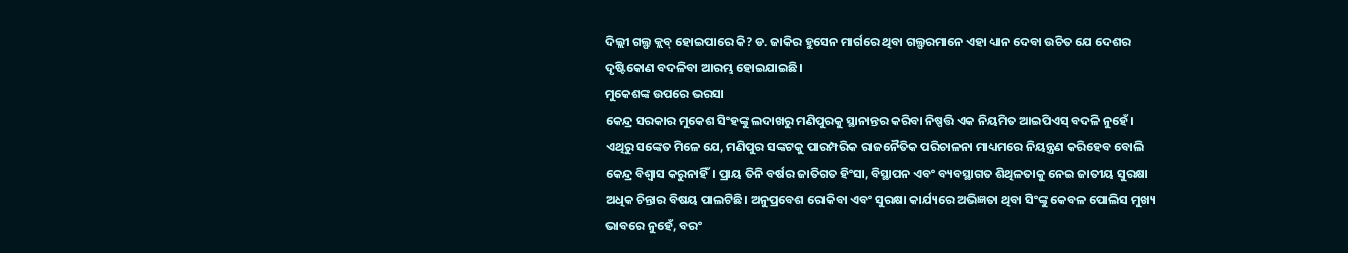ଦିଲ୍ଲୀ ଗଲ୍ଫ କ୍ଲବ୍ ହୋଇପାରେ କି? ଡ. ଜାକିର ହୁସେନ ମାର୍ଗରେ ଥିବା ଗଲ୍ଫରମାନେ ଏହା ଧ୍ୟାନ ଦେବା ଉଚିତ ଯେ ଦେଶର ଦୃଷ୍ଟିକୋଣ ବଦଳିବା ଆରମ୍ଭ ହୋଇଯାଇଛି।
ମୁକେଶଙ୍କ ଉପରେ ଭରସା
କେନ୍ଦ୍ର ସରକାର ମୁକେଶ ସିଂହଙ୍କୁ ଲଦାଖରୁ ମଣିପୁରକୁ ସ୍ଥାନାନ୍ତର କରିବା ନିଷ୍ପତ୍ତି ଏକ ନିୟମିତ ଆଇପିଏସ୍ ବଦଳି ନୁହେଁ। ଏଥିରୁ ସଙ୍କେତ ମିଳେ ଯେ, ମଣିପୁର ସଙ୍କଟକୁ ପାରମ୍ପରିକ ରାଜନୈତିକ ପରିଚାଳନା ମାଧ୍ୟମରେ ନିୟନ୍ତ୍ରଣ କରିହେବ ବୋଲି କେନ୍ଦ୍ର ବିଶ୍ୱାସ କରୁନାହିଁ। ପ୍ରାୟ ତିନି ବର୍ଷର ଜାତିଗତ ହିଂସା, ବିସ୍ଥାପନ ଏବଂ ବ୍ୟବସ୍ଥାଗତ ଶିଥିଳତାକୁ ନେଇ ଜାତୀୟ ସୁରକ୍ଷା ଅଧିକ ଚିନ୍ତାର ବିଷୟ ପାଲଟିଛି। ଅନୁପ୍ରବେଶ ରୋକିବା ଏବଂ ସୁରକ୍ଷା କାର୍ଯ୍ୟରେ ଅଭିଜ୍ଞତା ଥିବା ସିଂଙ୍କୁ କେବଳ ପୋଲିସ ମୁଖ୍ୟ ଭାବରେ ନୁହେଁ, ବରଂ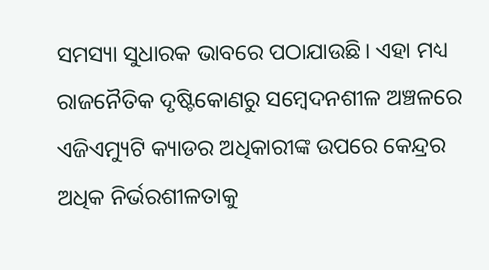ସମସ୍ୟା ସୁଧାରକ ଭାବରେ ପଠାଯାଉଛି। ଏହା ମଧ୍ୟ ରାଜନୈତିକ ଦୃଷ୍ଟିକୋଣରୁ ସମ୍ବେଦନଶୀଳ ଅଞ୍ଚଳରେ ଏଜିଏମ୍ୟୁଟି କ୍ୟାଡର ଅଧିକାରୀଙ୍କ ଉପରେ କେନ୍ଦ୍ରର ଅଧିକ ନିର୍ଭରଶୀଳତାକୁ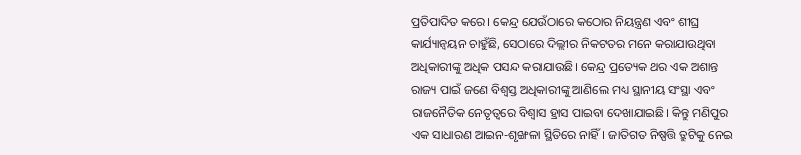ପ୍ରତିପାଦିତ କରେ। କେନ୍ଦ୍ର ଯେଉଁଠାରେ କଠୋର ନିୟନ୍ତ୍ରଣ ଏବଂ ଶୀଘ୍ର କାର୍ଯ୍ୟାନ୍ବୟନ ଚାହୁଁଛି, ସେଠାରେ ଦିଲ୍ଲୀର ନିକଟତର ମନେ କରାଯାଉଥିବା ଅଧିକାରୀଙ୍କୁ ଅଧିକ ପସନ୍ଦ କରାଯାଉଛି। କେନ୍ଦ୍ର ପ୍ରତ୍ୟେକ ଥର ଏକ ଅଶାନ୍ତ ରାଜ୍ୟ ପାଇଁ ଜଣେ ବିଶ୍ୱସ୍ତ ଅଧିକାରୀଙ୍କୁ ଆଣିଲେ ମଧ୍ୟ ସ୍ଥାନୀୟ ସଂସ୍ଥା ଏବଂ ରାଜନୈତିକ ନେତୃତ୍ୱରେ ବିଶ୍ୱାସ ହ୍ରାସ ପାଇବା ଦେଖାଯାଇଛି। କିନ୍ତୁ ମଣିପୁର ଏକ ସାଧାରଣ ଆଇନ-ଶୃଙ୍ଖଳା ସ୍ଥିତିରେ ନାହିଁ। ଜାତିଗତ ନିଷ୍ପତ୍ତି ତ୍ରୁଟିକୁ ନେଇ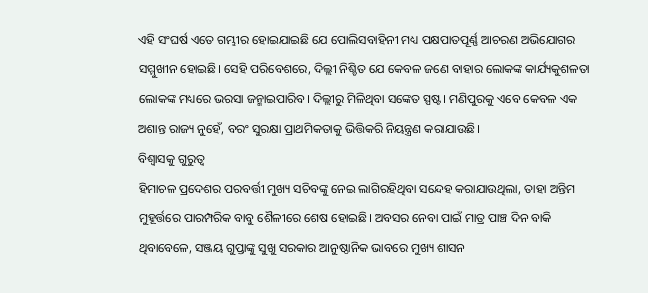ଏହି ସଂଘର୍ଷ ଏତେ ଗମ୍ଭୀର ହୋଇଯାଇଛି ଯେ ପୋଲିସବାହିନୀ ମଧ୍ୟ ପକ୍ଷପାତପୂର୍ଣ୍ଣ ଆଚରଣ ଅଭିଯୋଗର ସମ୍ମୁଖୀନ ହୋଇଛି। ସେହି ପରିବେଶରେ, ଦିଲ୍ଲୀ ନିଶ୍ଚିତ ଯେ କେବଳ ଜଣେ ବାହାର ଲୋକଙ୍କ କାର୍ଯ୍ୟକୁଶଳତା ଲୋକଙ୍କ ମଧ୍ୟରେ ଭରସା ଜନ୍ମାଇପାରିବ। ଦିଲ୍ଲୀରୁ ମିଳିଥିବା ସଙ୍କେତ ସ୍ପଷ୍ଟ। ମଣିପୁରକୁ ଏବେ କେବଳ ଏକ ଅଶାନ୍ତ ରାଜ୍ୟ ନୁହେଁ, ବରଂ ସୁରକ୍ଷା ପ୍ରାଥମିକତାକୁ ଭିତ୍ତିକରି ନିୟନ୍ତ୍ରଣ କରାଯାଉଛି।
ବିଶ୍ୱାସକୁ ଗୁରୁତ୍ୱ
ହିମାଚଳ ପ୍ରଦେଶର ପରବର୍ତ୍ତୀ ମୁଖ୍ୟ ସଚିବଙ୍କୁ ନେଇ ଲାଗିରହିଥିବା ସନ୍ଦେହ କରାଯାଉଥିଲା, ତାହା ଅନ୍ତିମ ମୁହୂର୍ତ୍ତରେ ପାରମ୍ପରିକ ବାବୁ ଶୈଳୀରେ ଶେଷ ହୋଇଛି। ଅବସର ନେବା ପାଇଁ ମାତ୍ର ପାଞ୍ଚ ଦିନ ବାକି ଥିବାବେଳେ, ସଞ୍ଜୟ ଗୁପ୍ତାଙ୍କୁ ସୁଖୁ ସରକାର ଆନୁଷ୍ଠାନିକ ଭାବରେ ମୁଖ୍ୟ ଶାସନ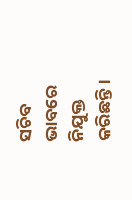ସଚିବ ଭାବରେ ନିଯୁକ୍ତ କରିଛନ୍ତି।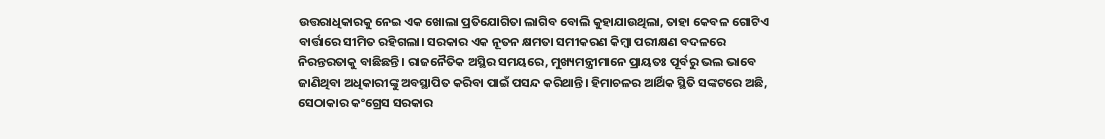ଉତ୍ତରାଧିକାରକୁ ନେଇ ଏକ ଖୋଲା ପ୍ରତିଯୋଗିତା ଲାଗିବ ବୋଲି କୁହାଯାଉଥିଲା, ତାହା କେବଳ ଗୋଟିଏ ବାର୍ତ୍ତାରେ ସୀମିତ ରହିଗଲା। ସରକାର ଏକ ନୂତନ କ୍ଷମତା ସମୀକରଣ କିମ୍ବା ପରୀକ୍ଷଣ ବଦଳରେ ନିରନ୍ତରତାକୁ ବାଛିଛନ୍ତି। ରାଜନୈତିକ ଅସ୍ଥିର ସମୟରେ, ମୁଖ୍ୟମନ୍ତ୍ରୀମାନେ ପ୍ରାୟତଃ ପୂର୍ବରୁ ଭଲ ଭାବେ ଜାଣିଥିବା ଅଧିକାରୀଙ୍କୁ ଅବସ୍ଥାପିତ କରିବା ପାଇଁ ପସନ୍ଦ କରିଥାନ୍ତି। ହିମାଚଳର ଆର୍ଥିକ ସ୍ଥିତି ସଙ୍କଟରେ ଅଛି, ସେଠାକାର କଂଗ୍ରେସ ସରକାର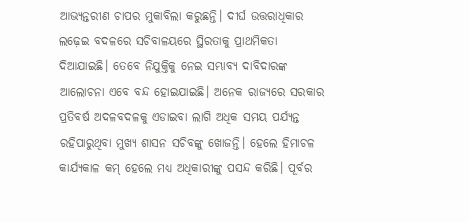ଆଭ୍ୟନ୍ତରୀଣ ଚାପର ମୁକାବିଲା କରୁଛନ୍ତି। ଦୀର୍ଘ ଉତ୍ତରାଧିକାର ଲଢ଼େଇ ବଦଳରେ ସଚିବାଳୟରେ ସ୍ଥିରତାକୁ ପ୍ରାଥମିକତା ଦିଆଯାଇଛି। ତେବେ ନିଯୁକ୍ତିକୁ ନେଇ ସମ୍ଭାବ୍ୟ ଦାବିଦାରଙ୍କ ଆଲୋଚନା ଏବେ ବନ୍ଦ ହୋଇଯାଇଛି। ଅନେକ ରାଜ୍ୟରେ ସରକାର ପ୍ରତିବର୍ଷ ଅଦଳବଦଳକୁ ଏଡାଇବା ଲାଗି ଅଧିକ ସମୟ ପର୍ଯ୍ୟନ୍ତ ରହିପାରୁଥିବା ମୁଖ୍ୟ ଶାସନ ସଚିବଙ୍କୁ ଖୋଜନ୍ତି। ହେଲେ ହିମାଚଳ କାର୍ଯ୍ୟକାଳ କମ୍ ହେଲେ ମଧ୍ୟ ଅଧିକାରୀଙ୍କୁ ପସନ୍ଦ କରିଛି। ପୂର୍ବର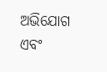ଅଭିଯୋଗ ଏବଂ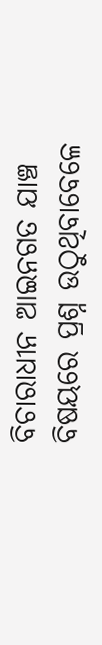ବିଚାରାଧୀନ ଆଇନଗତ ଯାଞ୍ଚ ବିଷୟରେ ପ୍ରଶ୍ନ ଉଠୁଥିବାବେଳେ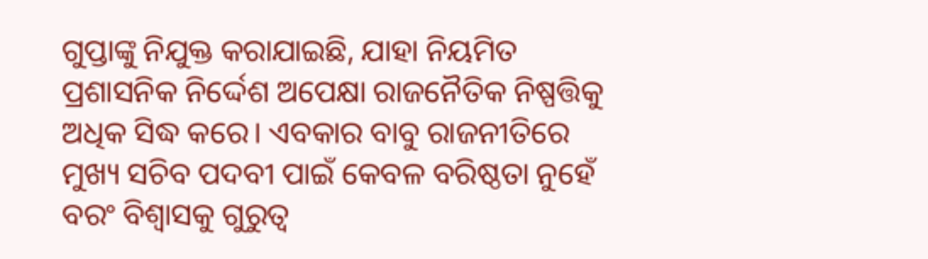ଗୁପ୍ତାଙ୍କୁ ନିଯୁକ୍ତ କରାଯାଇଛି, ଯାହା ନିୟମିତ ପ୍ରଶାସନିକ ନିର୍ଦ୍ଦେଶ ଅପେକ୍ଷା ରାଜନୈତିକ ନିଷ୍ପତ୍ତିକୁ ଅଧିକ ସିଦ୍ଧ କରେ। ଏବକାର ବାବୁ ରାଜନୀତିରେ ମୁଖ୍ୟ ସଚିବ ପଦବୀ ପାଇଁ କେବଳ ବରିଷ୍ଠତା ନୁହେଁ ବରଂ ବିଶ୍ୱାସକୁ ଗୁରୁତ୍ୱ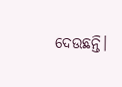ଦେଉଛନ୍ତି।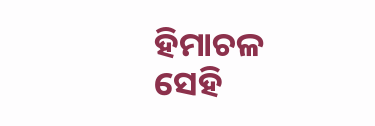ହିମାଚଳ ସେହି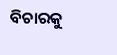ବିଚାରକୁ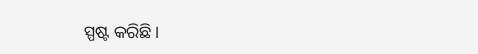ସ୍ପଷ୍ଟ କରିଛି।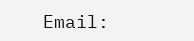Email: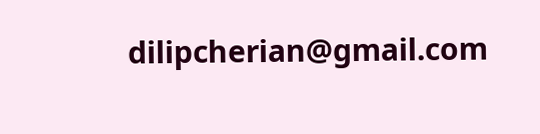dilipcherian@gmail.com